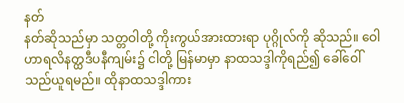နတ်
နတ်ဆိုသည်မှာ သတ္တဝါတို့ ကိုးကွယ်အားထားရာ ပုဂ္ဂိုလ်ကို ဆိုသည်။ ဝေါဟာရလိနတ္ထဒီပနီကျမ်း၌ ငါတို့ မြန်မာမှာ နာထသဒ္ဒါကိုရည်၍ ခေါ်ဝေါ်သည်ယူရမည်။ ထိုနာထသဒ္ဒါကား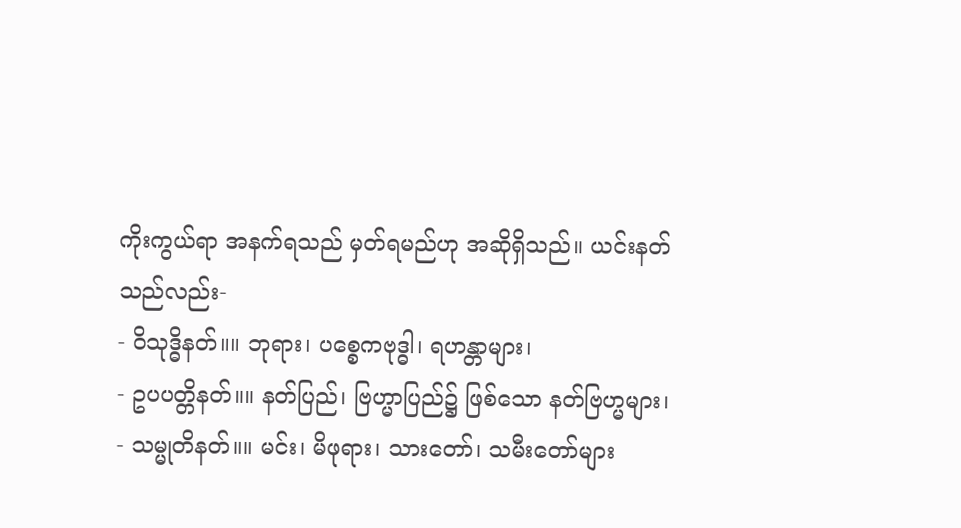ကိုးကွယ်ရာ အနက်ရသည် မှတ်ရမည်ဟု အဆိုရှိသည်။ ယင်းနတ်သည်လည်း-
- ဝိသုဒ္ဓိနတ်။။ ဘုရား၊ ပစ္စေကဗုဒ္ဓါ၊ ရဟန္တာများ၊
- ဥပပတ္တိနတ်။။ နတ်ပြည်၊ ဗြဟ္မာပြည်၌ ဖြစ်သော နတ်ဗြဟ္မများ၊
- သမ္မုတိနတ်။။ မင်း၊ မိဖုရား၊ သားတော်၊ သမီးတော်များ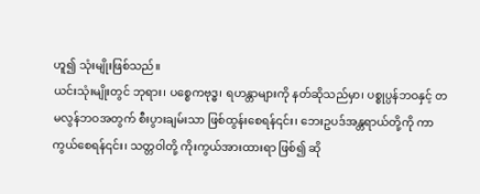ဟူ၍ သုံးမျိုးဖြစ်သည်။
ယင်းသုံးမျိုးတွင် ဘုရား၊ ပစ္စေကဗုဒ္ဓ၊ ရဟန္တာများကို နတ်ဆိုသည်မှာ၊ ပစ္စုပ္ပန်ဘဝနှင့် တမလွန်ဘဝအတွက် စီးပွားချမ်းသာ ဖြစ်ထွန်းစေရန်၎င်း၊ ဘေးဥပဒ်အန္တရာယ်တို့ကို ကာကွယ်စေရန်၎င်း၊ သတ္တဝါတို့ ကိုးကွယ်အားထားရာ ဖြစ်၍ ဆို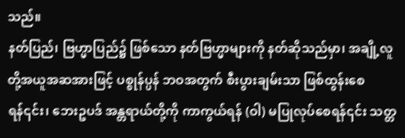သည်။
နတ်ပြည်၊ ဗြဟ္မာပြည်၌ ဖြစ်သော နတ်ဗြဟ္မာများကို နတ်ဆိုသည်မှာ၊ အချို့လူတို့အယူအဆအားဖြင့် ပစ္စုန်ပ္ပန် ဘဝအတွက် စီးပွားချမ်းသာ ဖြစ်ထွန်းစေရန်၎င်း၊ ဘေးဥပဒ် အန္တရာယ်တို့ကို ကာကွယ်ရန် (ဝါ) မပြုလုပ်စေရန်၎င်း သတ္တ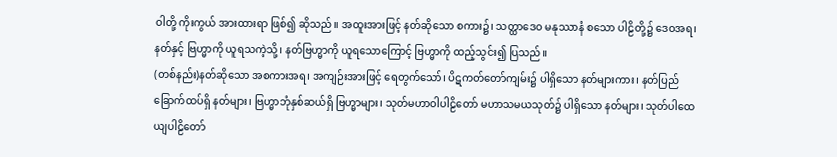ဝါတို့ ကိုးကွယ် အားထားရာ ဖြစ်၍ ဆိုသည်။ အထူးအားဖြင့် နတ်ဆိုသော စကား၌၊ သတ္ထာဒေဝ မနုဿာနံ စသော ပါဠိတို့၌ ဒေဝအရ၊ နတ်နှင့် ဗြဟ္မာကို ယူရသကဲ့သို့၊ နတ်ဗြဟ္မာကို ယူရသောကြောင့် ဗြဟ္မာကို ထည့်သွင်း၍ ပြသည်။
(တစ်နည်း)နတ်ဆိုသော အစကားအရ၊ အကျဉ်းအားဖြင့် ရေတွက်သော်၊ ပိဋကတ်တော်ကျမ်း၌ ပါရှိသော နတ်များကား၊ နတ်ပြည်ခြောက်ထပ်ရှိ နတ်များ၊ ဗြဟ္မာဘုံနှစ်ဆယ်ရှိ ဗြဟ္မာများ၊ သုတ်မဟာဝါပါဠိတော် မဟာသမယသုတ်၌ ပါရှိသော နတ်များ၊ သုတ်ပါထေယျပါဠိတော်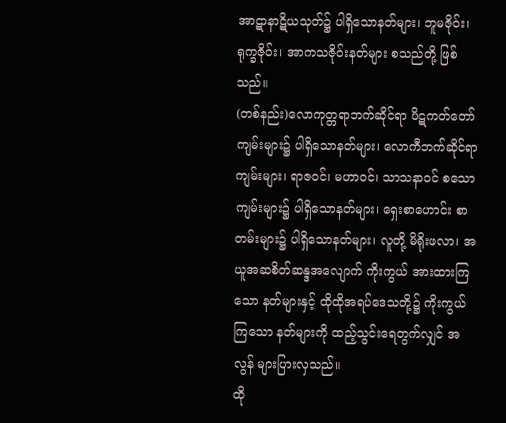အာဋာနာဋိယသုတ်၌ ပါရှိသောနတ်များ၊ ဘူမဇိုဝ်း၊ ရုက္ခဇိုဝ်း၊ အာကသဇိုဝ်းနတ်များ စသည်တို့ ဖြစ်သည်။
(တစ်နည်း)လောကုတ္တရာဘက်ဆိုင်ရာ ပိဋကတ်တော်ကျမ်းများ၌ ပါရှိသောနတ်များ၊ လောကီဘက်ဆိုင်ရာ ကျမ်းများ၊ ရာဇဝင်၊ မဟာဝင်၊ သာသနာဝင် စသောကျမ်းများ၌ ပါရှိသောနတ်များ၊ ရှေးစာဟောင်း စာတမ်းများ၌ ပါရှိသောနတ်များ၊ လူတို့ မိရိုးဖလာ၊ အယူအဆစိတ်ဆန္ဒအလျောက် ကိုးကွယ် အားထားကြသော နတ်များနှင့် ထိုထိုအရပ်ဒေသတို့၌ ကိုးကွယ်ကြသော နတ်များကို ထည့်သွင်းရေတွက်လျှင် အလွန် များပြားလှသည်။
ထို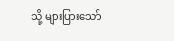သို့ များပြားသော်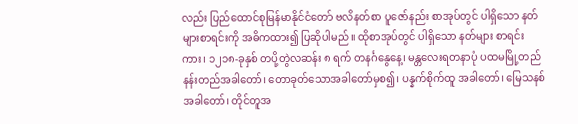လည်း ပြည်ထောင်စုမြန်မာနိုင်ငံတော် ဗလိနတ်စာ ပူဇော်နည်း စာအုပ်တွင် ပါရှိသော နတ်များစာရင်းကို အဓိကထား၍ ပြဆိုပါမည်။ ထိုစာအုပ်တွင် ပါရှိသော နတ်များ စာရင်းကား၊ ၁၂၁၈-ခုနှစ် တပို့တွဲလဆန်း ၈ ရက် တနင်္ဂနွေနေ့၊ မန္တလေးရတနာပုံ ပထမမြို့တည် နန်းတည်အခါတော်၊ တောခုတ်သောအခါတော်မှစ၍၊ ပန္နက်စိုက်ထူ အခါတော်၊ မြေသနစ်အခါတော်၊ တိုင်တူအ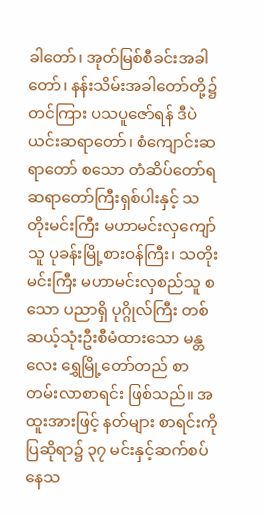ခါတော်၊ အုတ်မြစ်စီခင်းအခါတော်၊ နန်းသိမ်းအခါတော်တို့၌ တင်ကြား ပသပူဇော်ရန် ဒီပဲယင်းဆရာတော်၊ စံကျောင်းဆရာတော် စသော တံဆိပ်တော်ရ ဆရာတော်ကြီးရှစ်ပါးနှင့် သတိုးမင်းကြီး မဟာမင်းလှကျော်သူ ပုခန်းမြို့စားဝန်ကြီး၊ သတိုးမင်းကြီး မဟာမင်းလှစည်သူ စသော ပညာရှိ ပုဂ္ဂိုလ်ကြီး တစ်ဆယ့်သုံးဦးစီမံထားသော မန္တလေး ရွှေမြို့တော်တည် စာတမ်းလာစာရင်း ဖြစ်သည်။ အထူးအားဖြင့် နတ်များ စာရင်းကို ပြဆိုရာ၌ ၃၇ မင်းနှင့်ဆက်စပ်နေသ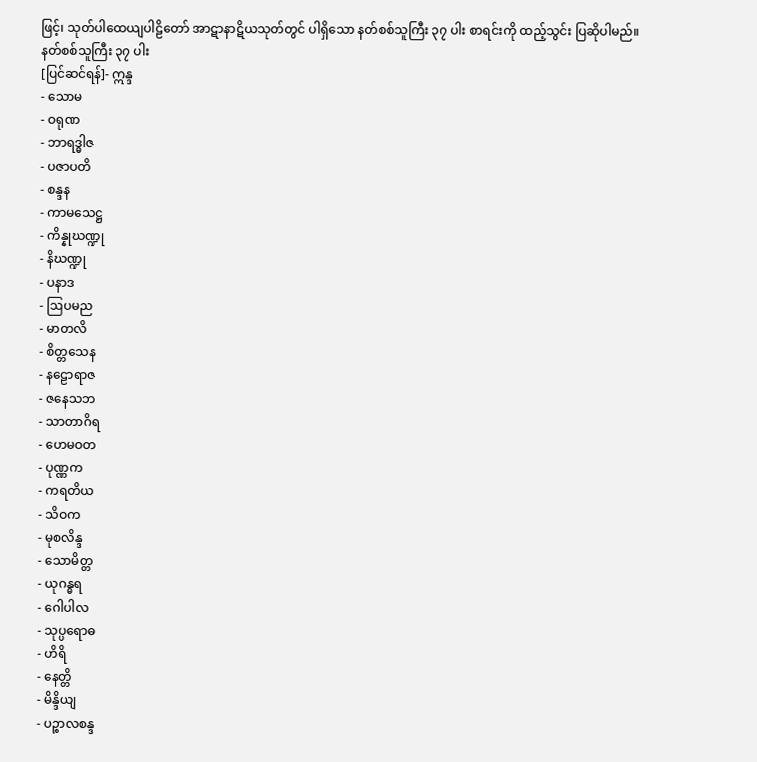ဖြင့်၊ သုတ်ပါထေယျပါဠိတော် အာဋာနာဋိယသုတ်တွင် ပါရှိသော နတ်စစ်သူကြီး ၃၇ ပါး စာရင်းကို ထည့်သွင်း ပြဆိုပါမည်။
နတ်စစ်သူကြီး ၃၇ ပါး
[ပြင်ဆင်ရန်]- ဣန္ဒ
- သောမ
- ဝရုဏ
- ဘာရဒ္ဓါဇ
- ပဇာပတိ
- စန္ဒန
- ကာမသေဋ္ဌ
- ကိန္နုဃဏ္ဍု
- နိဃဏ္ဍု
- ပနာဒ
- ဩပမည
- မာတလိ
- စိတ္တသေန
- နဠောရာဇ
- ဇနေသဘ
- သာတာဂိရ
- ဟေမဝတ
- ပုဏ္ဏက
- ကရတိယ
- သိဝက
- မုစလိန္ဒ
- သောမိတ္တ
- ယုဂန္ဓရ
- ဂေါပါလ
- သုပ္ပရောဓ
- ဟိရိ
- နေတ္တိ
- မိန္ဒိယျ
- ပဉ္စာလစန္ဒ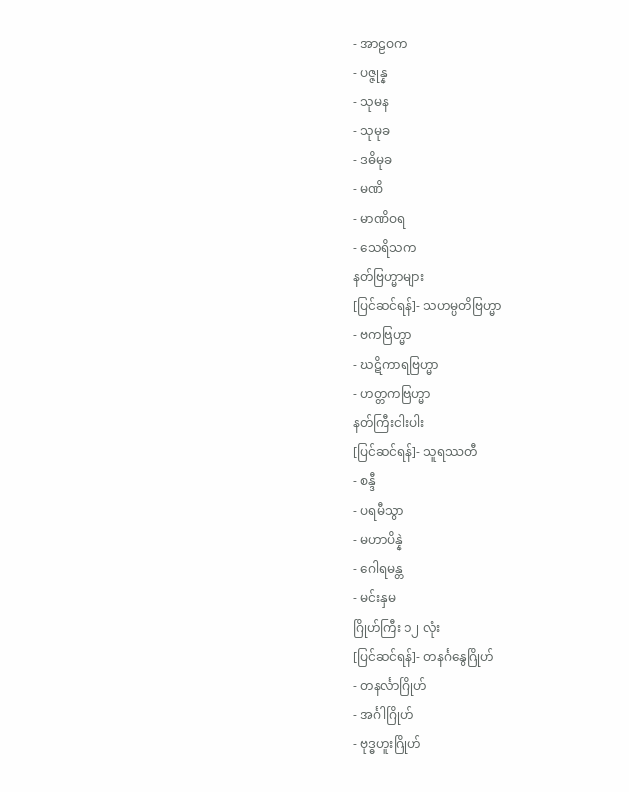- အာဠဝက
- ပဇ္ဇုန္န
- သုမန
- သုမုခ
- ဒဓိမုခ
- မဏိ
- မာဏိဝရ
- သေရိသက
နတ်ဗြဟ္မာများ
[ပြင်ဆင်ရန်]- သဟမ္ပတိဗြဟ္မာ
- ဗကဗြဟ္မာ
- ဃဋိကာရဗြဟ္မာ
- ဟတ္တကဗြဟ္မာ
နတ်ကြီးငါးပါး
[ပြင်ဆင်ရန်]- သူရဿတီ
- စန္ဒီ
- ပရမီသွာ
- မဟာပိန္နဲ
- ဂေါရမန္တ
- မင်းနှမ
ဂြိုဟ်ကြီး ၁၂ လုံး
[ပြင်ဆင်ရန်]- တနင်္ဂနွေဂြိုဟ်
- တနင်္လာဂြိုဟ်
- အင်္ဂါဂြိုဟ်
- ဗုဒ္ဓဟူးဂြိုဟ်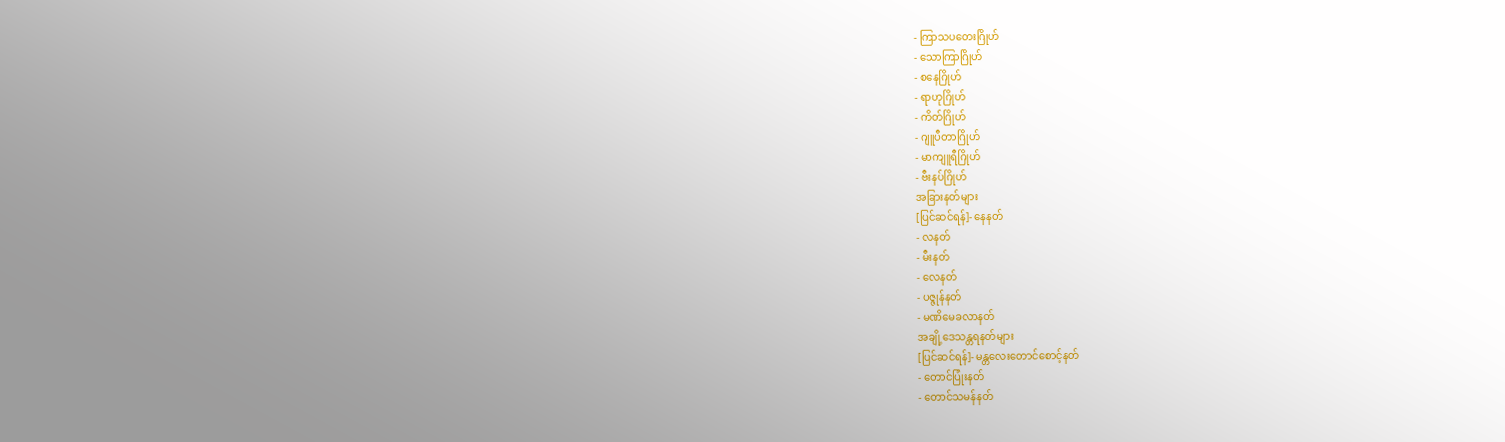- ကြာသပတေးဂြိုဟ်
- သောကြာဂြိုဟ်
- စနေဂြိုဟ်
- ရာဟုဂြိုဟ်
- ကိတ်ဂြိုဟ်
- ဂျူပီတာဂြိုဟ်
- မာကျူရီဂြိုဟ်
- ဗီးနပ်ဂြိုဟ်
အခြားနတ်များ
[ပြင်ဆင်ရန်]- နေနတ်
- လနတ်
- မီးနတ်
- လေနတ်
- ပဇ္ဇုန်နတ်
- မဏိမေခလာနတ်
အချို့ဒေသန္တရနတ်များ
[ပြင်ဆင်ရန်]- မန္တလေးတောင်စောင့်နတ်
- တောင်ပြုံးနတ်
- တောင်သမန်နတ်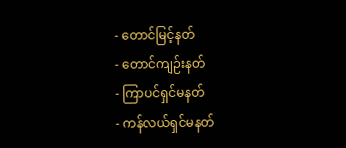- တောင်မြင့်နတ်
- တောင်ကျဉ်းနတ်
- ကြာပင်ရှင်မနတ်
- ကန်လယ်ရှင်မနတ်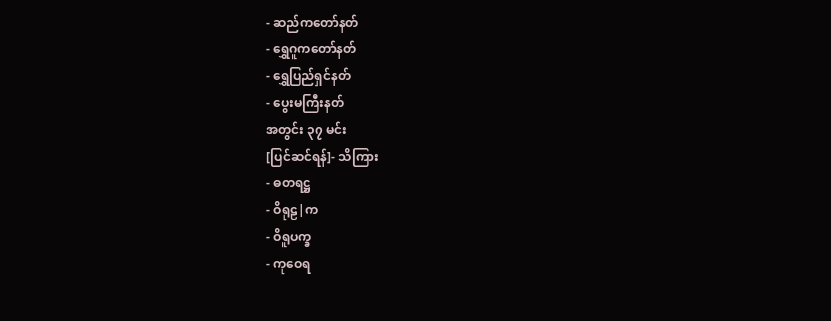- ဆည်ကတော်နတ်
- ရွှေဂူကတော်နတ်
- ရွှေပြည်ရှင်နတ်
- ပွေးမကြီးနတ်
အတွင်း ၃၇ မင်း
[ပြင်ဆင်ရန်]- သိကြား
- ဓတရဋ္ဌ
- ဝိရုဠ|က
- ဝိရူပက္ခ
- ကုဝေရ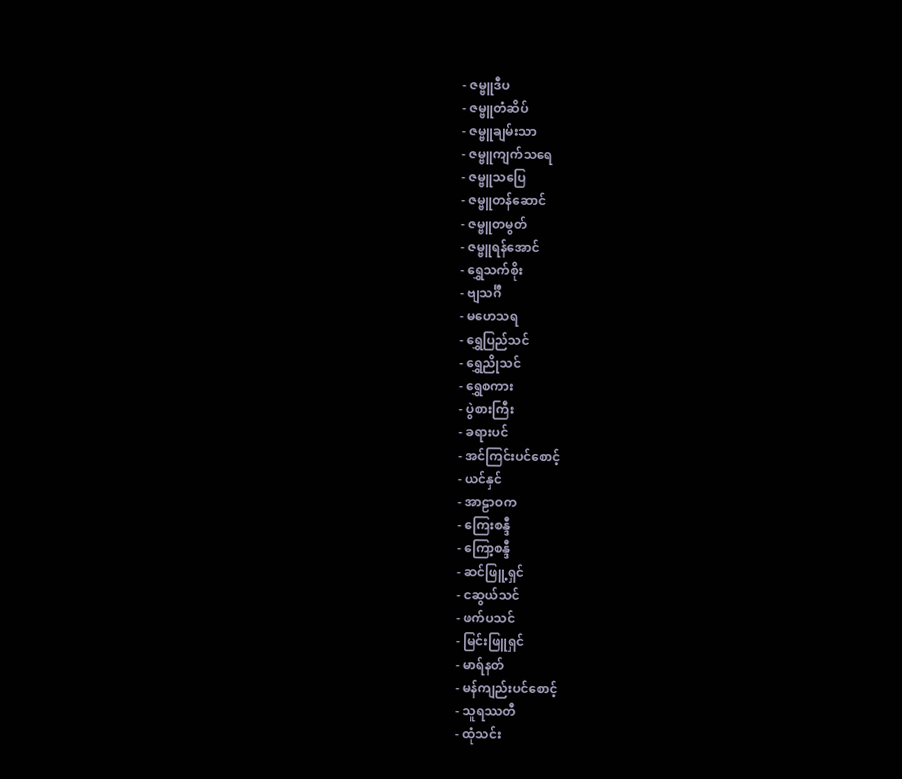- ဇမ္ဗူဒီပ
- ဇမ္ဗူတံဆိပ်
- ဇမ္ဗူချမ်းသာ
- ဇမ္ဗူကျက်သရေ
- ဇမ္ဗူသပြေ
- ဇမ္ဗူတန်ဆောင်
- ဇမ္ဗူတမွတ်
- ဇမ္ဗူရန်အောင်
- ရွှေသက်စိုး
- ဗျသင်္ဂီ
- မဟေသရ
- ရွှေပြည်သင်
- ရွှေညိုသင်
- ရွှေစကား
- ပွဲစားကြီး
- ခရားပင်
- အင်ကြင်းပင်စောင့်
- ယင်နှင်
- အာဠာဝက
- ကြေးစန္ဒီ
- ကြော့စန္ဒီ
- ဆင်ဖြူ့ရှင်
- ငဆွယ်သင်
- ဖက်ပသင်
- မြင်းဖြူရှင်
- မာရ်နတ်
- မန်ကျည်းပင်စောင့်
- သူရဿတီ
- ထုံသင်း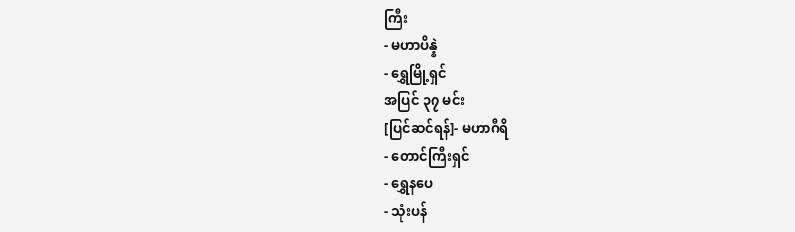ကြီး
- မဟာပိန္နဲ
- ရွှေမြို့ရှင်
အပြင် ၃၇ မင်း
[ပြင်ဆင်ရန်]- မဟာဂီရိ
- တောင်ကြီးရှင်
- ရွှေနပေ
- သုံးပန်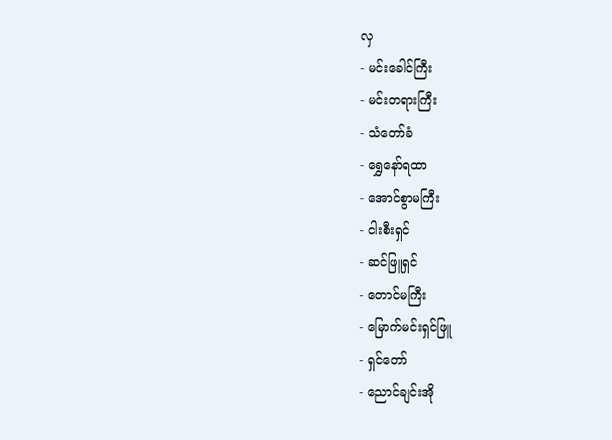လှ
- မင်းခေါင်ကြီး
- မင်းတရားကြီး
- သံတော်ခံ
- ရွှေနော်ရထာ
- အောင်စွာမကြီး
- ငါးစီးရှင်
- ဆင်ဖြူရှင်
- တောင်မကြီး
- မြောက်မင်းရှင်ဖြူ
- ရှင်တော်
- ညောင်ချင်းအို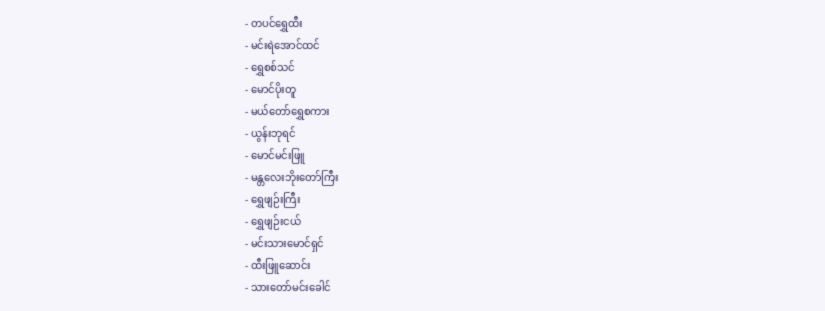- တပင်ရွှေထီး
- မင်းရဲအောင်ထင်
- ရွှေစစ်သင်
- မောင်ပိုးတူ
- မယ်တော်ရွှေစကား
- ယွန်းဘုရင်
- မောင်မင်းဖြူ
- မန္တလေးဘိုးတော်ကြီး
- ရွှေဖျဉ်းကြီး
- ရွှေဖျဉ်းငယ်
- မင်းသားမောင်ရှင်
- ထီးဖြူဆောင်း
- သားတော်မင်းခေါင်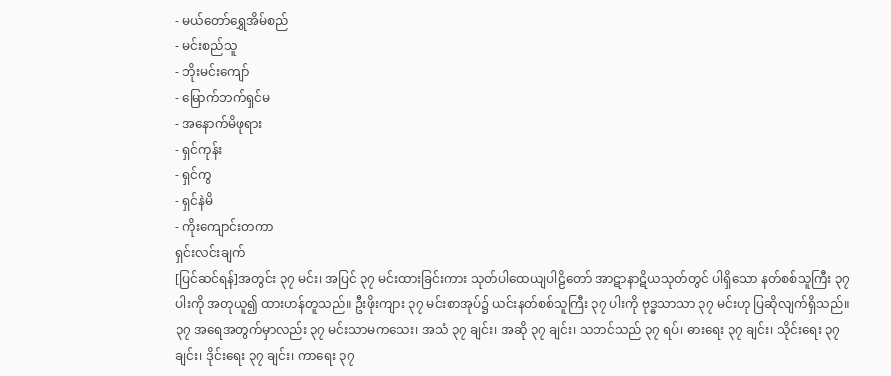- မယ်တော်ရွှေအိမ်စည်
- မင်းစည်သူ
- ဘိုးမင်းကျော်
- မြောက်ဘက်ရှင်မ
- အနောက်မိဖုရား
- ရှင်ကုန်း
- ရှင်ကွ
- ရှင်နဲမိ
- ကိုးကျောင်းတကာ
ရှင်းလင်းချက်
[ပြင်ဆင်ရန်]အတွင်း ၃၇ မင်း၊ အပြင် ၃၇ မင်းထားခြင်းကား သုတ်ပါထေယျပါဠိတော် အာဋာနာဋိယသုတ်တွင် ပါရှိသော နတ်စစ်သူကြီး ၃၇ ပါးကို အတုယူ၍ ထားဟန်တူသည်။ ဦးဖိုးကျား ၃၇ မင်းစာအုပ်၌ ယင်းနတ်စစ်သူကြီး ၃၇ ပါးကို ဗုဒ္ဓသာသာ ၃၇ မင်းဟု ပြဆိုလျက်ရှိသည်။
၃၇ အရေအတွက်မှာလည်း ၃၇ မင်းသာမကသေး၊ အသံ ၃၇ ချင်း၊ အဆို ၃၇ ချင်း၊ သဘင်သည် ၃၇ ရပ်၊ ဓားရေး ၃၇ ချင်း၊ သိုင်းရေး ၃၇ ချင်း၊ ဒိုင်းရေး ၃၇ ချင်း၊ ကာရေး ၃၇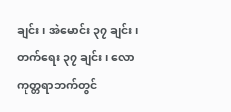ချင်း၊ အဲမောင်း ၃၇ ချင်း၊ တက်ရေး ၃၇ ချင်း၊ လောကုတ္တရာဘက်တွင်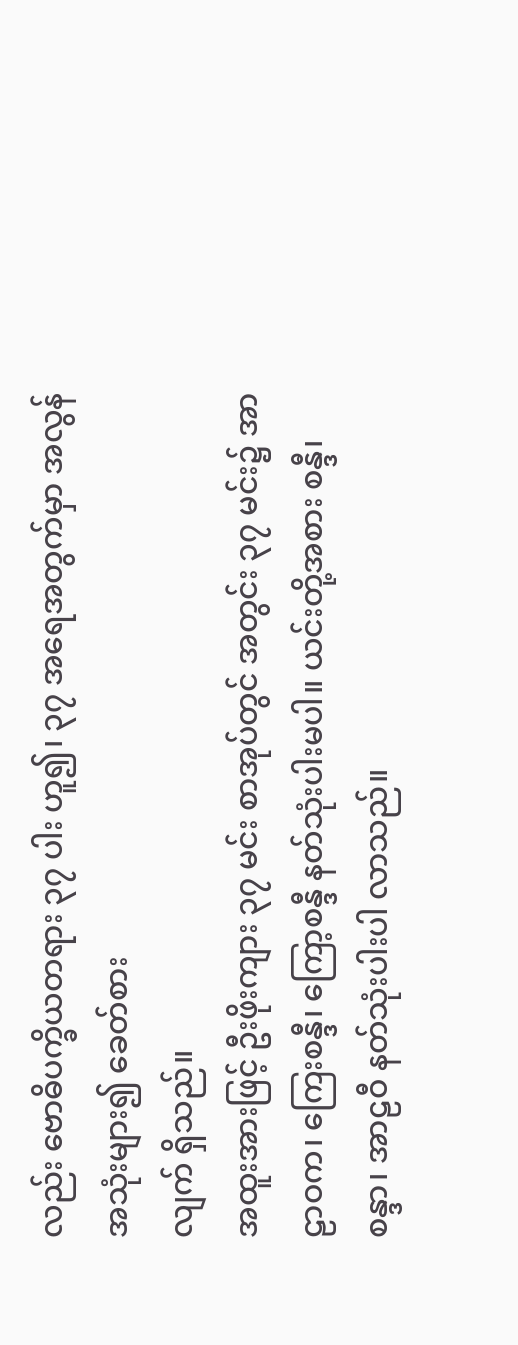လည်း ဗောဓိပက္ခိယတရား ၃၇ ပါး ဟူ၍၊ ၃၇ အရေအတွက်မှာ အလွန်အသုံးများ၍ ခေတ်စား
လျက် ရှိသည်။
အထူးအားဖြင့် ဦးဖိုးကျား ၃၇ မင်း စာအုပ်တွင် အတွင်း ၃၇ မင်း၌ အာဠာဝက၊ ကြေးစန္ဒီ၊ ကြော့စန္ဒီ နတ်သုံးပါးမပါ။ ယင်းတို့အစား စန္ဒီ၊ စန္ဒာ၊ အာဠဝီ နတ်သုံးပါးပါ လာသည်။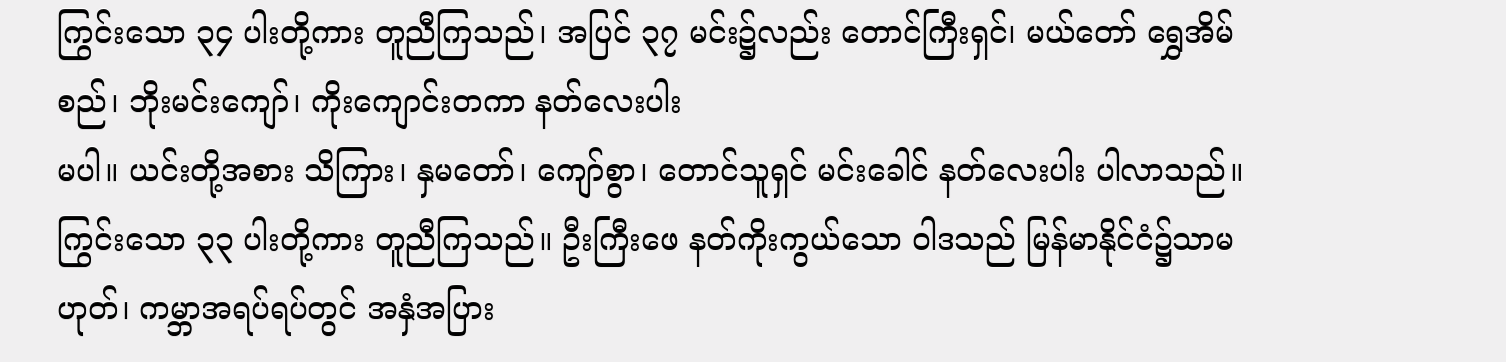ကြွင်းသော ၃၄ ပါးတို့ကား တူညီကြသည်၊ အပြင် ၃၇ မင်း၌လည်း တောင်ကြီးရှင်၊ မယ်တော် ရွှေအိမ်စည်၊ ဘိုးမင်းကျော်၊ ကိုးကျောင်းတကာ နတ်လေးပါး
မပါ။ ယင်းတို့အစား သိကြား၊ နှမတော်၊ ကျော်စွာ၊ တောင်သူရှင် မင်းခေါင် နတ်လေးပါး ပါလာသည်။ ကြွင်းသော ၃၃ ပါးတို့ကား တူညီကြသည်။ ဦးကြီးဖေ နတ်ကိုးကွယ်သော ဝါဒသည် မြန်မာနိုင်ငံ၌သာမဟုတ်၊ ကမ္ဘာအရပ်ရပ်တွင် အနှံအပြား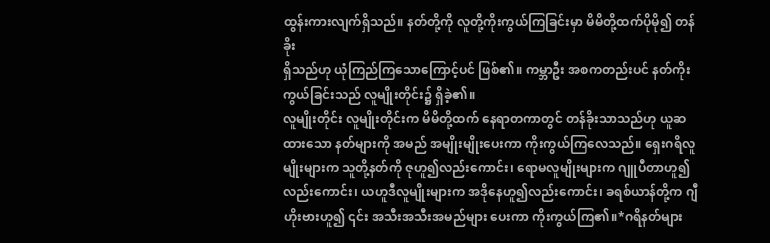ထွန်းကားလျက်ရှိသည်။ နတ်တို့ကို လူတို့ကိုးကွယ်ကြခြင်းမှာ မိမိတို့ထက်ပိုမို၍ တန်ခိုး
ရှိသည်ဟု ယုံကြည်ကြသောကြောင့်ပင် ဖြစ်၏။ ကမ္ဘာဦး အစကတည်းပင် နတ်ကိုးကွယ်ခြင်းသည် လူမျိုးတိုင်း၌ ရှိခဲ့၏။
လူမျိုးတိုင်း လူမျိုးတိုင်းက မိမိတို့ထက် နေရာတကာတွင် တန်ခိုးသာသည်ဟု ယူဆထားသော နတ်များကို အမည် အမျိုးမျိုးပေးကာ ကိုးကွယ်ကြလေသည်။ ရှေးဂရိလူမျိုးများက သူတို့နတ်ကို ဇုဟူ၍လည်းကောင်း၊ ရောမလူမျိုးများက ဂျူပီတာဟူ၍လည်းကောင်း၊ ယဟူဒီလူမျိုးများက အဒိုနေဟူ၍လည်းကောင်း၊ ခရစ်ယာန်တို့က ဂျီဟိုးဗားဟူ၍ ၎င်း အသီးအသီးအမည်များ ပေးကာ ကိုးကွယ်ကြ၏။*ဂရိနတ်များ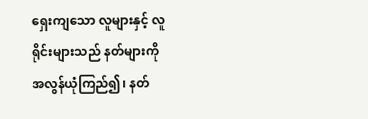ရှေးကျသော လူများနှင့် လူရိုင်းများသည် နတ်များကို
အလွန်ယုံကြည်၍၊ နတ်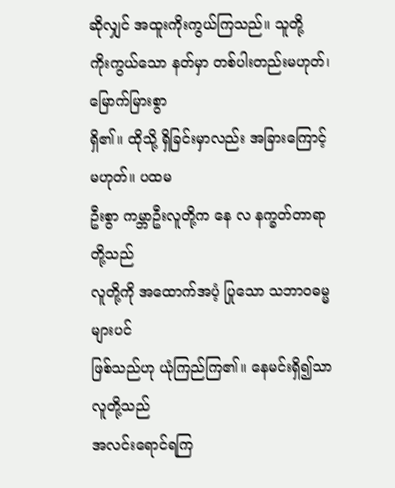ဆိုလျှင် အထူးကိုးကွယ်ကြသည်။ သူတို့
ကိုးကွယ်သော နတ်မှာ တစ်ပါးတည်းမဟုတ်၊ မြောက်မြားစွာ
ရှိ၏။ ထိုသို့ ရှိခြင်းမှာလည်း အခြားကြောင့်မဟုတ်။ ပထမ
ဦးစွာ ကမ္ဘာဦးလူတို့က နေ လ နက္ခတ်တာရာတို့သည်
လူတို့ကို အထောက်အပံ့ ပြုသော သဘာဝဓမ္မများပင်
ဖြစ်သည်ဟု ယုံကြည်ကြ၏။ နေမင်းရှိ၍သာ လူတို့သည်
အလင်းရောင်ရကြ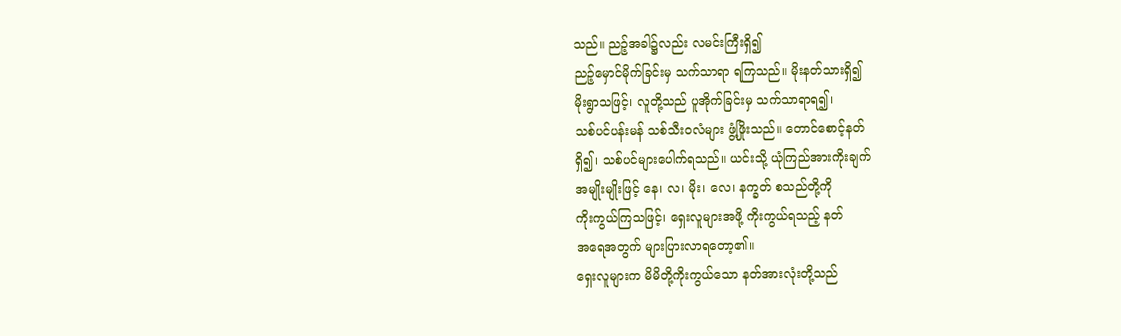သည်။ ညဉ့်အခါ၌လည်း လမင်းကြီးရှိ၍
ညဉ့်မှောင်မိုက်ခြင်းမှ သက်သာရာ ရကြသည်။ မိုးနတ်သားရှိ၍
မိုးရွာသဖြင့်၊ လူတို့သည် ပူအိုက်ခြင်းမှ သက်သာရာရ၍၊
သစ်ပင်ပန်းမန် သစ်သီးဝလံများ ဖွံ့ဖြိုးသည်။ တောင်စောင့်နတ်
ရှိ၍၊ သစ်ပင်များပေါက်ရသည်။ ယင်းသို့ ယုံကြည်အားကိုးချက်
အမျိုးမျိုးဖြင့် နေ၊ လ၊ မိုး၊ လေ၊ နက္ခတ် စသည်တို့ကို
ကိုးကွယ်ကြသဖြင့်၊ ရှေးလူများအဖို့ ကိုးကွယ်ရသည့် နတ်
အရေအတွက် များပြားလာရတော့၏။
ရှေးလူများက မိမိတို့ကိုးကွယ်သော နတ်အားလုံးတို့သည်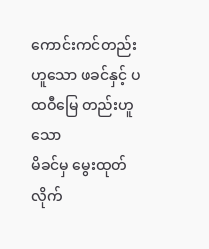ကောင်းကင်တည်းဟူသော ဖခင်နှင့် ပထဝီမြေ တည်းဟူသော
မိခင်မှ မွေးထုတ်လိုက်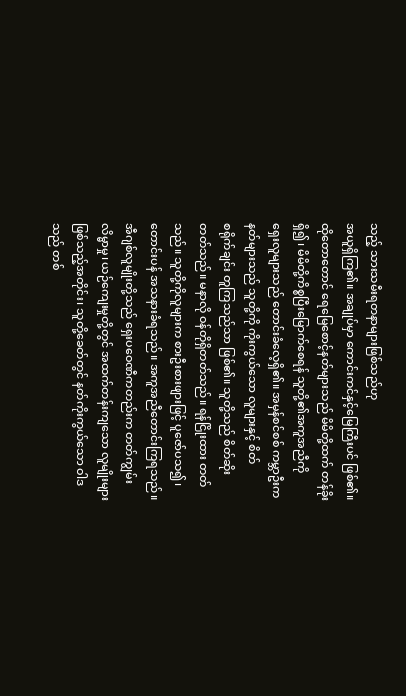သည့် သားသမီးရတနာများဖြစ်သည်ဟု
အယူရှိကြ၏။ အချုပ်မှာ ကောင်းကင်နှင့်မြေကြီးပင် ဖြစ်၏။
ထိုတောတောင် ရေမြေစောင့်နတ်များသည် မိမိတို့ထက် တန်ခိုး
ရှိ၍၊ မိမိတို့ကိစ္စပြီးမြောက်စေရန် သူတို့၏အကူအညီကို
ရှေးလူများသည် တောင်းခံလေ့ရှိ၏။ အမှန်စင်စစ် ကမ္ဘာဦးက
နတ်များသည် သူတို့ကို ကိုးကွယ်သော လူများနှင့် စိတ်
စရိုက်ချင်း တူကြသည်သာ ဖြစ်၏။ သူတို့သည် စိတ်ဆိုး
တတ်သည်။ မနာလို ဝန်တိုရှိတတ်သည်။ ရန်ငြိုးထား တတ်
သည်။ သူတို့ကိုလူများက စားဦးစားဖျားဖြင့် ပူဇော်ပသ၍၊
တောင်းပန် အသနားခံရသည်။ အကူအညီတောင်းကြရသည်။
အီဂျစ်လူမျိုးတို့သည် ရှေးပဝေဏီကတည်းက တတ်ကျွမ်း
လိမ္မာမှု၊ ယဉ်ကျေးမှုတို့တွင် အထက်တန်းကျသော လူမျိုးများ
ဖြစ်သည့်အတိုင်း၊ သူတို့ခေတ်တွင် နတ်ကိုးကွယ်သော ဝါဒ
သည် တစ်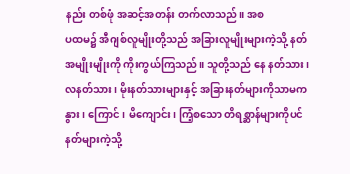နည်း တစ်ဖုံ အဆင့်အတန်း တက်လာသည်။ အစ
ပထမ၌ အီဂျစ်လူမျိုးတို့သည် အခြားလူမျိုးများကဲ့သို့ နတ်
အမျိုးမျိုးကို ကိုးကွယ်ကြသည်။ သူတို့သည် နေ နတ်သား၊
လနတ်သား၊ မိုးနတ်သားများနှင့် အခြားနတ်များကိုသာမက
နွား၊ ကြောင်၊ မိကျောင်း၊ ကြံ့စသော တိရစ္ဆာန်များကိုပင်
နတ်များကဲ့သို့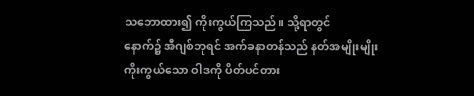သဘောထား၍ ကိုးကွယ်ကြသည်။ သို့ရာတွင်
နောက်၌ အီဂျစ်ဘုရင် အက်ခနာတန်သည် နတ်အမျိုးမျိုး
ကိုးကွယ်သော ဝါဒကို ပိတ်ပင်တား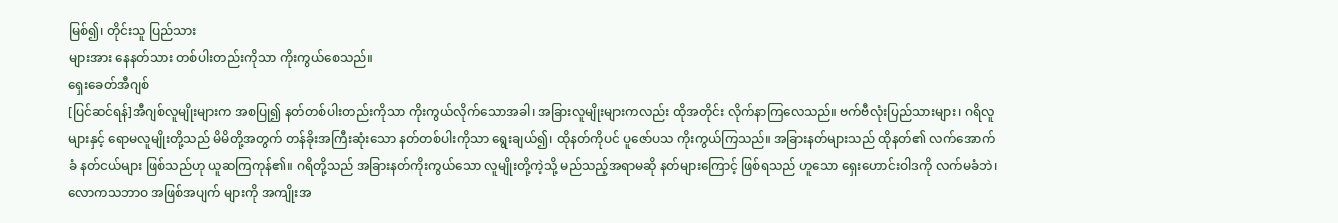မြစ်၍၊ တိုင်းသူ ပြည်သား
များအား နေနတ်သား တစ်ပါးတည်းကိုသာ ကိုးကွယ်စေသည်။
ရှေးခေတ်အီဂျစ်
[ပြင်ဆင်ရန်]အီဂျစ်လူမျိုးများက အစပြု၍ နတ်တစ်ပါးတည်းကိုသာ ကိုးကွယ်လိုက်သောအခါ၊ အခြားလူမျိုးများကလည်း ထိုအတိုင်း လိုက်နာကြလေသည်။ ဗက်ဗီလုံးပြည်သားများ၊ ဂရိလူများနှင့် ရောမလူမျိုးတို့သည် မိမိတို့အတွက် တန်ခိုးအကြီးဆုံးသော နတ်တစ်ပါးကိုသာ ရွေးချယ်၍၊ ထိုနတ်ကိုပင် ပူဇော်ပသ ကိုးကွယ်ကြသည်။ အခြားနတ်များသည် ထိုနတ်၏ လက်အောက်ခံ နတ်ငယ်များ ဖြစ်သည်ဟု ယူဆကြကုန်၏။ ဂရိတို့သည် အခြားနတ်ကိုးကွယ်သော လူမျိုးတို့ကဲ့သို့ မည်သည့်အရာမဆို နတ်များကြောင့် ဖြစ်ရသည် ဟူသော ရှေးဟောင်းဝါဒကို လက်မခံဘဲ၊ လောကသဘာဝ အဖြစ်အပျက် များကို အကျိုးအ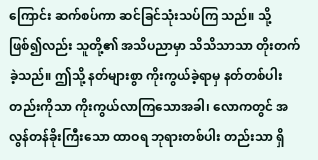ကြောင်း ဆက်စပ်ကာ ဆင်ခြင်သုံးသပ်ကြ သည်။ သို့ဖြစ်၍လည်း သူတို့၏ အသိပညာမှာ သိသိသာသာ တိုးတက်ခဲ့သည်။ ဤသို့ နတ်များစွာ ကိုးကွယ်ခဲ့ရာမှ နတ်တစ်ပါးတည်းကိုသာ ကိုးကွယ်လာကြသောအခါ၊ လောကတွင် အလွန်တန်ခိုးကြီးသော ထာဝရ ဘုရားတစ်ပါး တည်းသာ ရှိ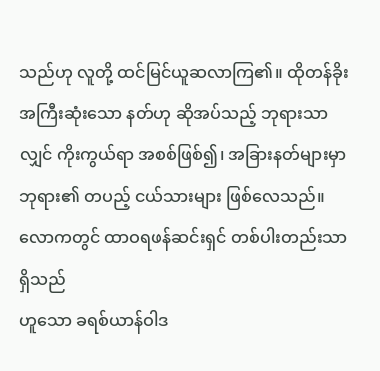သည်ဟု လူတို့ ထင်မြင်ယူဆလာကြ၏။ ထိုတန်ခိုးအကြီးဆုံးသော နတ်ဟု ဆိုအပ်သည့် ဘုရားသာလျှင် ကိုးကွယ်ရာ အစစ်ဖြစ်၍၊ အခြားနတ်များမှာ ဘုရား၏ တပည့် ငယ်သားများ ဖြစ်လေသည်။
လောကတွင် ထာဝရဖန်ဆင်းရှင် တစ်ပါးတည်းသာ ရှိသည်
ဟူသော ခရစ်ယာန်ဝါဒ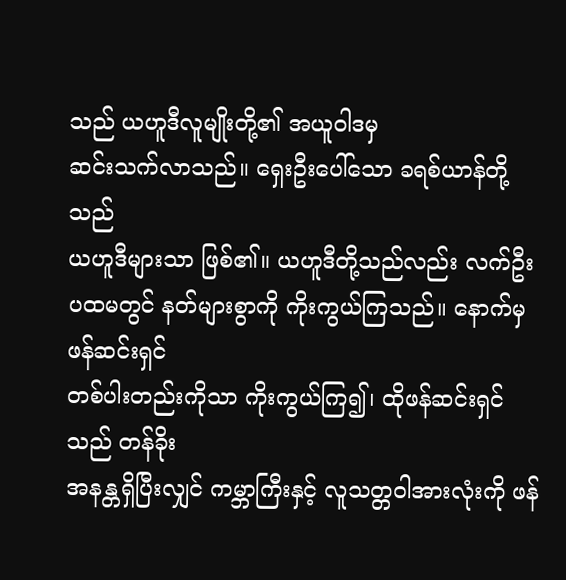သည် ယဟူဒီလူမျိုးတို့၏ အယူဝါဒမှ
ဆင်းသက်လာသည်။ ရှေးဦးပေါ်သော ခရစ်ယာန်တို့သည်
ယဟူဒီများသာ ဖြစ်၏။ ယဟူဒီတို့သည်လည်း လက်ဦး
ပထမတွင် နတ်များစွာကို ကိုးကွယ်ကြသည်။ နောက်မှ ဖန်ဆင်းရှင်
တစ်ပါးတည်းကိုသာ ကိုးကွယ်ကြ၍၊ ထိုဖန်ဆင်းရှင်သည် တန်ခိုး
အနန္တရှိပြီးလျှင် ကမ္ဘာကြီးနှင့် လူသတ္တဝါအားလုံးကို ဖန်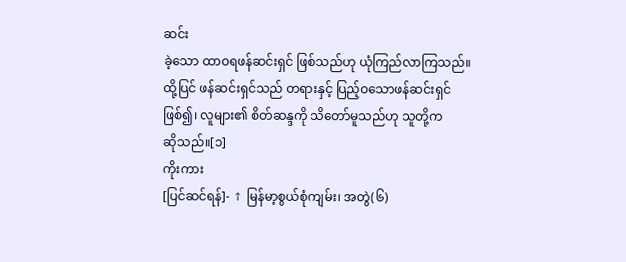ဆင်း
ခဲ့သော ထာဝရဖန်ဆင်းရှင် ဖြစ်သည်ဟု ယုံကြည်လာကြသည်။
ထို့ပြင် ဖန်ဆင်းရှင်သည် တရားနှင့် ပြည့်ဝသောဖန်ဆင်းရှင်
ဖြစ်၍၊ လူများ၏ စိတ်ဆန္ဒကို သိတော်မူသည်ဟု သူတို့က
ဆိုသည်။[၁]
ကိုးကား
[ပြင်ဆင်ရန်]- ↑ မြန်မာ့စွယ်စုံကျမ်း၊ အတွဲ(၆)